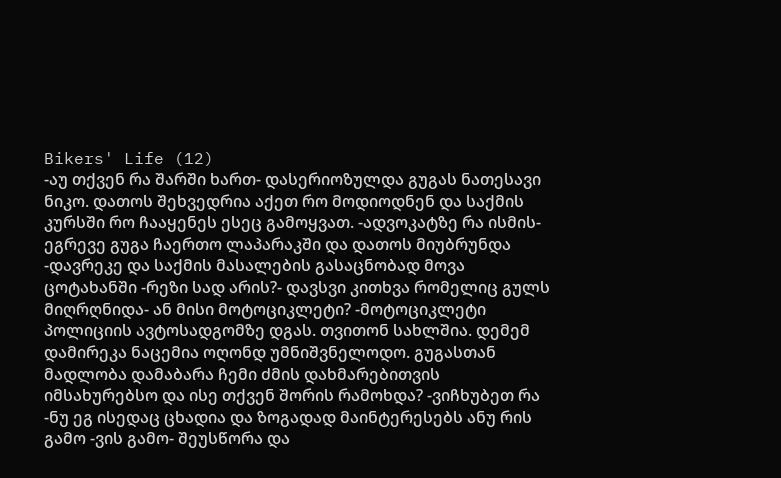Bikers' Life (12)
-აუ თქვენ რა შარში ხართ- დასერიოზულდა გუგას ნათესავი ნიკო. დათოს შეხვედრია აქეთ რო მოდიოდნენ და საქმის კურსში რო ჩააყენეს ესეც გამოყვათ. -ადვოკატზე რა ისმის- ეგრევე გუგა ჩაერთო ლაპარაკში და დათოს მიუბრუნდა -დავრეკე და საქმის მასალების გასაცნობად მოვა ცოტახანში -რეზი სად არის?- დავსვი კითხვა რომელიც გულს მიღრღნიდა- ან მისი მოტოციკლეტი? -მოტოციკლეტი პოლიციის ავტოსადგომზე დგას. თვითონ სახლშია. დემემ დამირეკა ნაცემია ოღონდ უმნიშვნელოდო. გუგასთან მადლობა დამაბარა ჩემი ძმის დახმარებითვის იმსახურებსო და ისე თქვენ შორის რამოხდა? -ვიჩხუბეთ რა -ნუ ეგ ისედაც ცხადია და ზოგადად მაინტერესებს ანუ რის გამო -ვის გამო- შეუსწორა და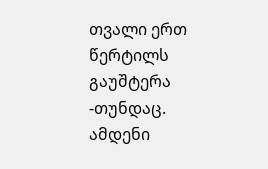თვალი ერთ წერტილს გაუშტერა -თუნდაც. ამდენი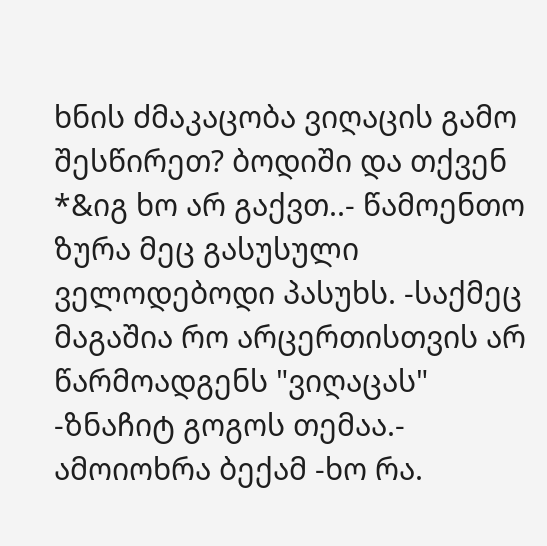ხნის ძმაკაცობა ვიღაცის გამო შესწირეთ? ბოდიში და თქვენ *&იგ ხო არ გაქვთ..- წამოენთო ზურა მეც გასუსული ველოდებოდი პასუხს. -საქმეც მაგაშია რო არცერთისთვის არ წარმოადგენს "ვიღაცას" -ზნაჩიტ გოგოს თემაა.- ამოიოხრა ბექამ -ხო რა.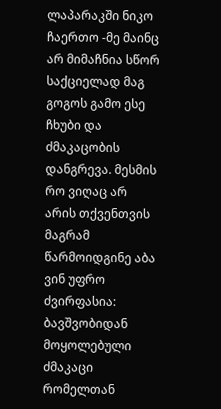ლაპარაკში ნიკო ჩაერთო -მე მაინც არ მიმაჩნია სწორ საქციელად მაგ გოგოს გამო ესე ჩხუბი და ძმაკაცობის დანგრევა. მესმის რო ვიღაც არ არის თქვენთვის მაგრამ წარმოიდგინე აბა ვინ უფრო ძვირფასია: ბავშვობიდან მოყოლებული ძმაკაცი რომელთან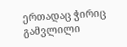ერთადაც ჭირიც გამვლილი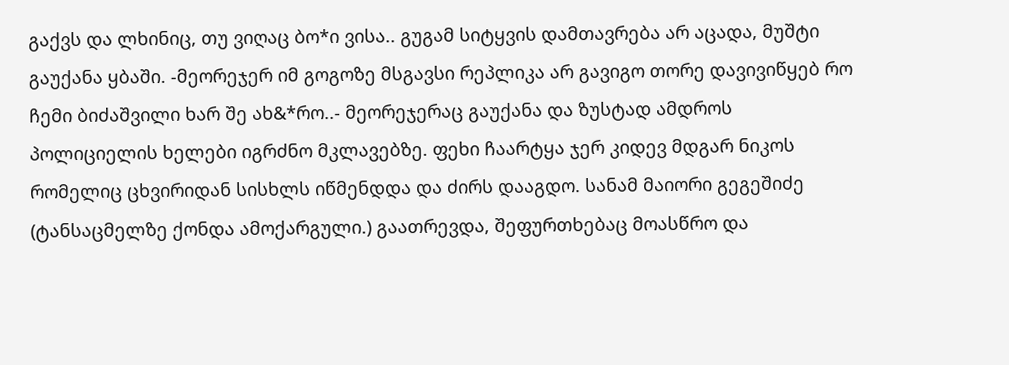გაქვს და ლხინიც, თუ ვიღაც ბო*ი ვისა.. გუგამ სიტყვის დამთავრება არ აცადა, მუშტი გაუქანა ყბაში. -მეორეჯერ იმ გოგოზე მსგავსი რეპლიკა არ გავიგო თორე დავივიწყებ რო ჩემი ბიძაშვილი ხარ შე ახ&*რო..- მეორეჯერაც გაუქანა და ზუსტად ამდროს პოლიციელის ხელები იგრძნო მკლავებზე. ფეხი ჩაარტყა ჯერ კიდევ მდგარ ნიკოს რომელიც ცხვირიდან სისხლს იწმენდდა და ძირს დააგდო. სანამ მაიორი გეგეშიძე (ტანსაცმელზე ქონდა ამოქარგული.) გაათრევდა, შეფურთხებაც მოასწრო და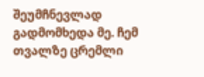შეუმჩნევლად გადმომხედა მე. ჩემ თვალზე ცრემლი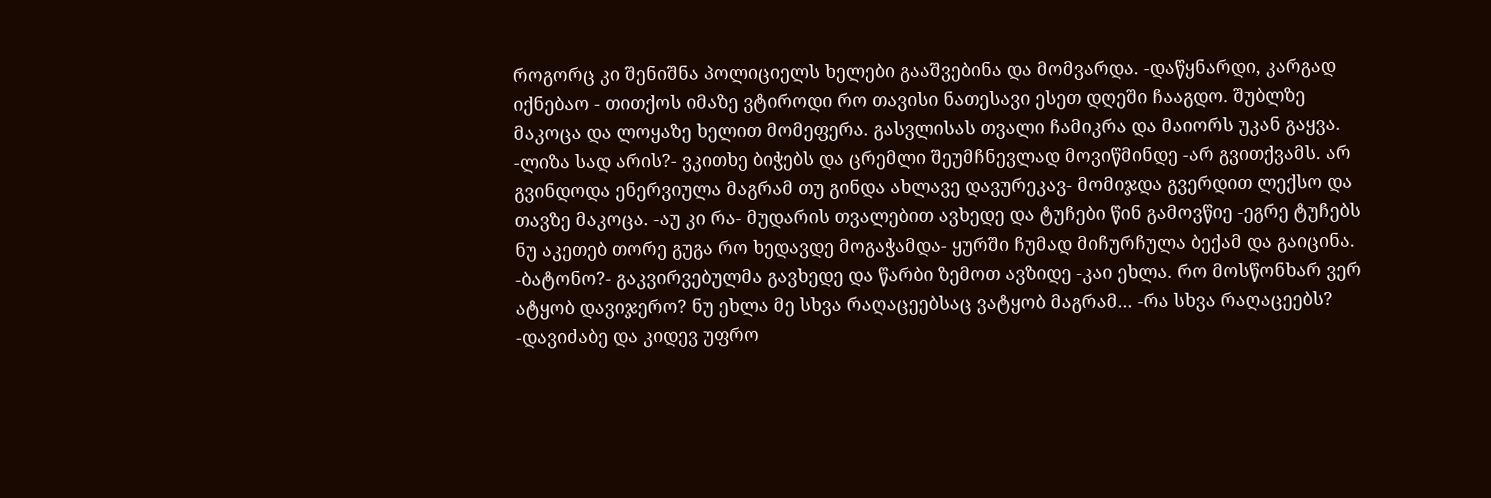როგორც კი შენიშნა პოლიციელს ხელები გააშვებინა და მომვარდა. -დაწყნარდი, კარგად იქნებაო - თითქოს იმაზე ვტიროდი რო თავისი ნათესავი ესეთ დღეში ჩააგდო. შუბლზე მაკოცა და ლოყაზე ხელით მომეფერა. გასვლისას თვალი ჩამიკრა და მაიორს უკან გაყვა. -ლიზა სად არის?- ვკითხე ბიჭებს და ცრემლი შეუმჩნევლად მოვიწმინდე -არ გვითქვამს. არ გვინდოდა ენერვიულა მაგრამ თუ გინდა ახლავე დავურეკავ- მომიჯდა გვერდით ლექსო და თავზე მაკოცა. -აუ კი რა- მუდარის თვალებით ავხედე და ტუჩები წინ გამოვწიე -ეგრე ტუჩებს ნუ აკეთებ თორე გუგა რო ხედავდე მოგაჭამდა- ყურში ჩუმად მიჩურჩულა ბექამ და გაიცინა. -ბატონო?- გაკვირვებულმა გავხედე და წარბი ზემოთ ავზიდე -კაი ეხლა. რო მოსწონხარ ვერ ატყობ დავიჯერო? ნუ ეხლა მე სხვა რაღაცეებსაც ვატყობ მაგრამ... -რა სხვა რაღაცეებს? -დავიძაბე და კიდევ უფრო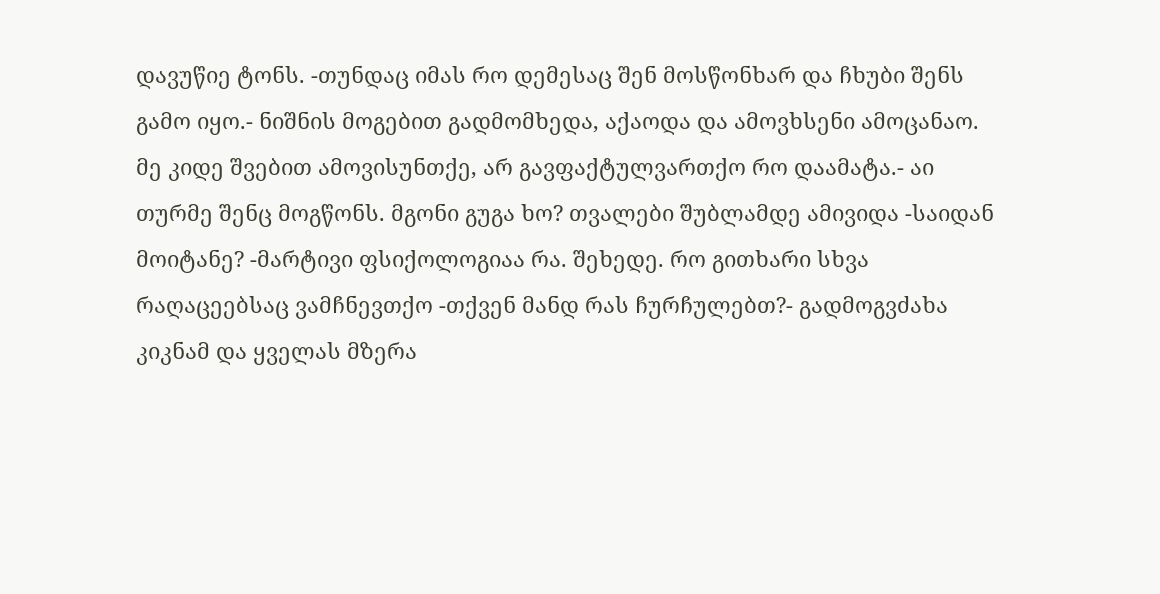დავუწიე ტონს. -თუნდაც იმას რო დემესაც შენ მოსწონხარ და ჩხუბი შენს გამო იყო.- ნიშნის მოგებით გადმომხედა, აქაოდა და ამოვხსენი ამოცანაო. მე კიდე შვებით ამოვისუნთქე, არ გავფაქტულვართქო რო დაამატა.- აი თურმე შენც მოგწონს. მგონი გუგა ხო? თვალები შუბლამდე ამივიდა -საიდან მოიტანე? -მარტივი ფსიქოლოგიაა რა. შეხედე. რო გითხარი სხვა რაღაცეებსაც ვამჩნევთქო -თქვენ მანდ რას ჩურჩულებთ?- გადმოგვძახა კიკნამ და ყველას მზერა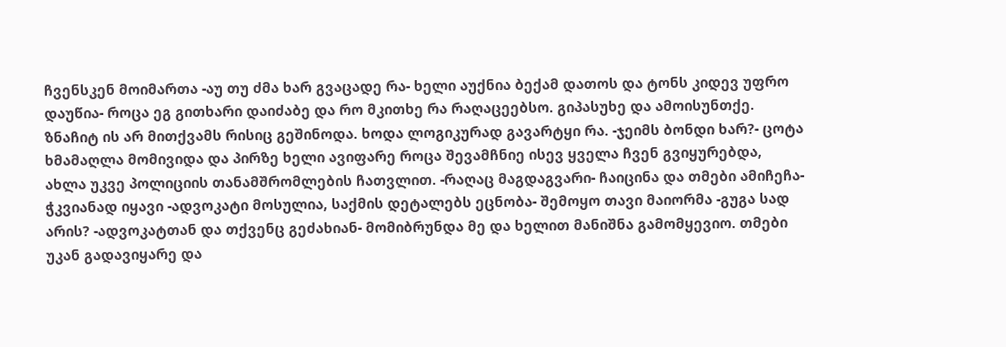ჩვენსკენ მოიმართა -აუ თუ ძმა ხარ გვაცადე რა- ხელი აუქნია ბექამ დათოს და ტონს კიდევ უფრო დაუწია- როცა ეგ გითხარი დაიძაბე და რო მკითხე რა რაღაცეებსო. გიპასუხე და ამოისუნთქე. ზნაჩიტ ის არ მითქვამს რისიც გეშინოდა. ხოდა ლოგიკურად გავარტყი რა. -ჯეიმს ბონდი ხარ?- ცოტა ხმამაღლა მომივიდა და პირზე ხელი ავიფარე როცა შევამჩნიე ისევ ყველა ჩვენ გვიყურებდა, ახლა უკვე პოლიციის თანამშრომლების ჩათვლით. -რაღაც მაგდაგვარი- ჩაიცინა და თმები ამიჩეჩა- ჭკვიანად იყავი -ადვოკატი მოსულია, საქმის დეტალებს ეცნობა- შემოყო თავი მაიორმა -გუგა სად არის? -ადვოკატთან და თქვენც გეძახიან- მომიბრუნდა მე და ხელით მანიშნა გამომყევიო. თმები უკან გადავიყარე და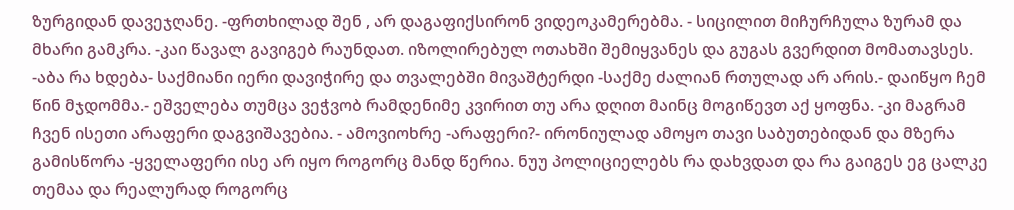ზურგიდან დავეჯღანე. -ფრთხილად შენ , არ დაგაფიქსირონ ვიდეოკამერებმა. - სიცილით მიჩურჩულა ზურამ და მხარი გამკრა. -კაი წავალ გავიგებ რაუნდათ. იზოლირებულ ოთახში შემიყვანეს და გუგას გვერდით მომათავსეს. -აბა რა ხდება- საქმიანი იერი დავიჭირე და თვალებში მივაშტერდი -საქმე ძალიან რთულად არ არის.- დაიწყო ჩემ წინ მჯდომმა.- ეშველება თუმცა ვეჭვობ რამდენიმე კვირით თუ არა დღით მაინც მოგიწევთ აქ ყოფნა. -კი მაგრამ ჩვენ ისეთი არაფერი დაგვიშავებია. - ამოვიოხრე -არაფერი?- ირონიულად ამოყო თავი საბუთებიდან და მზერა გამისწორა -ყველაფერი ისე არ იყო როგორც მანდ წერია. ნუუ პოლიციელებს რა დახვდათ და რა გაიგეს ეგ ცალკე თემაა და რეალურად როგორც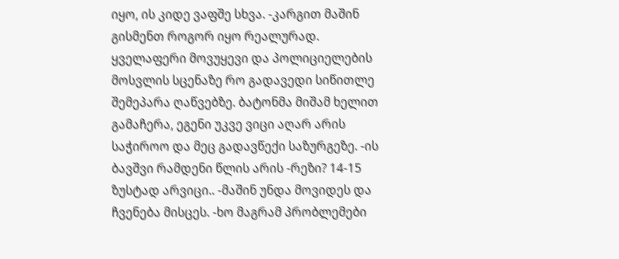იყო, ის კიდე ვაფშე სხვა. -კარგით მაშინ გისმენთ როგორ იყო რეალურად. ყველაფერი მოვუყევი და პოლიციელების მოსვლის სცენაზე რო გადავედი სიწითლე შემეპარა ღაწვებზე. ბატონმა მიშამ ხელით გამაჩერა, ეგენი უკვე ვიცი აღარ არის საჭიროო და მეც გადავწექი საზურგეზე. -ის ბავშვი რამდენი წლის არის -რეზი? 14-15 ზუსტად არვიცი.. -მაშინ უნდა მოვიდეს და ჩვენება მისცეს. -ხო მაგრამ პრობლემები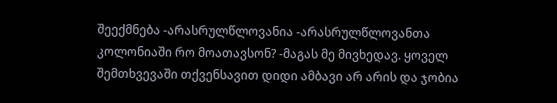შეექმნება -არასრულწლოვანია -არასრულწლოვანთა კოლონიაში რო მოათავსონ? -მაგას მე მივხედავ. ყოველ შემთხვევაში თქვენსავით დიდი ამბავი არ არის და ჯობია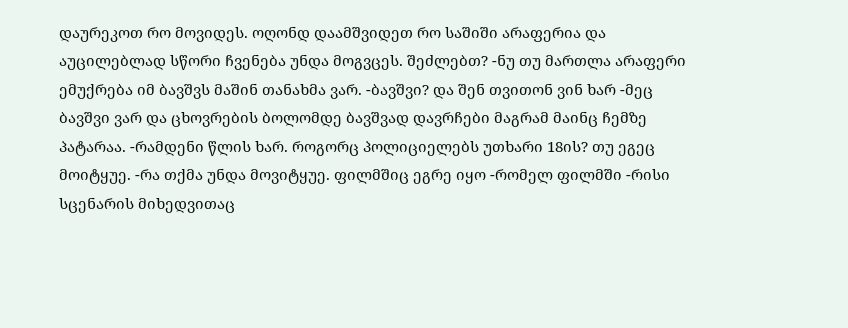დაურეკოთ რო მოვიდეს. ოღონდ დაამშვიდეთ რო საშიში არაფერია და აუცილებლად სწორი ჩვენება უნდა მოგვცეს. შეძლებთ? -ნუ თუ მართლა არაფერი ემუქრება იმ ბავშვს მაშინ თანახმა ვარ. -ბავშვი? და შენ თვითონ ვინ ხარ -მეც ბავშვი ვარ და ცხოვრების ბოლომდე ბავშვად დავრჩები მაგრამ მაინც ჩემზე პატარაა. -რამდენი წლის ხარ. როგორც პოლიციელებს უთხარი 18ის? თუ ეგეც მოიტყუე. -რა თქმა უნდა მოვიტყუე. ფილმშიც ეგრე იყო -რომელ ფილმში -რისი სცენარის მიხედვითაც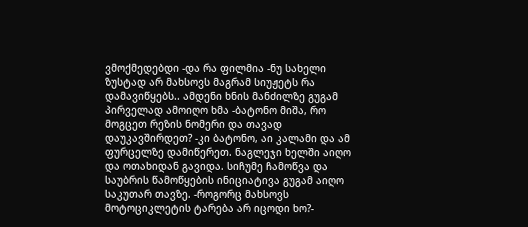ვმოქმედებდი -და რა ფილმია -ნუ სახელი ზუსტად არ მახსოვს მაგრამ სიუჟეტს რა დამავიწყებს.. ამდენი ხნის მანძილზე გუგამ პირველად ამოიღო ხმა -ბატონო მიშა, რო მოგცეთ რეზის ნომერი და თავად დაუკავშირდეთ? -კი ბატონო, აი კალამი და ამ ფურცელზე დამიწერეთ. ნაგლეჯი ხელში აიღო და ოთახიდან გავიდა. სიჩუმე ჩამოწვა და საუბრის წამოწყების ინიციატივა გუგამ აიღო საკუთარ თავზე. -როგორც მახსოვს მოტოციკლეტის ტარება არ იცოდი ხო?-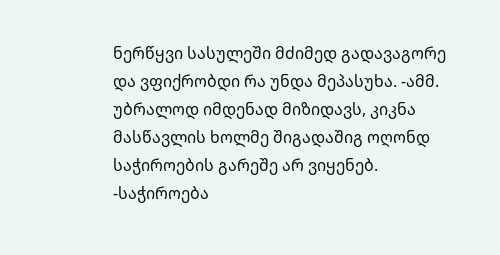ნერწყვი სასულეში მძიმედ გადავაგორე და ვფიქრობდი რა უნდა მეპასუხა. -ამმ. უბრალოდ იმდენად მიზიდავს, კიკნა მასწავლის ხოლმე შიგადაშიგ ოღონდ საჭიროების გარეშე არ ვიყენებ. -საჭიროება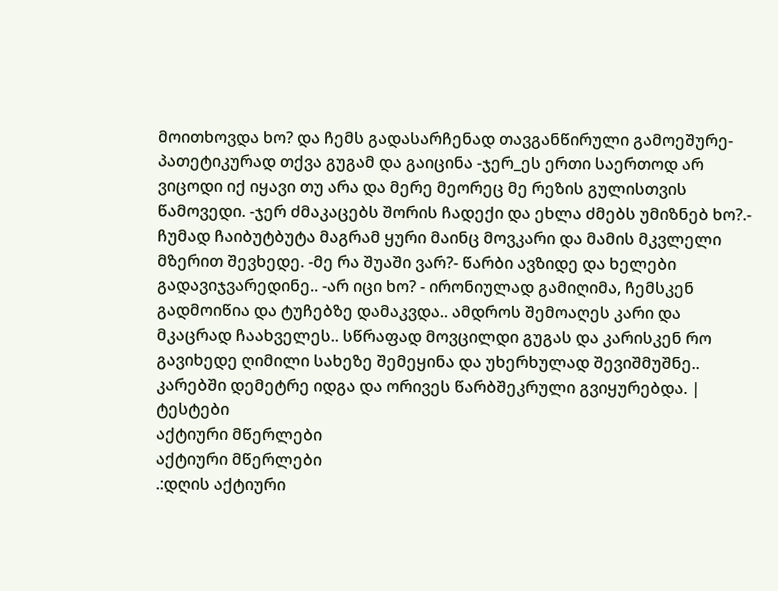მოითხოვდა ხო? და ჩემს გადასარჩენად თავგანწირული გამოეშურე- პათეტიკურად თქვა გუგამ და გაიცინა -ჯერ_ეს ერთი საერთოდ არ ვიცოდი იქ იყავი თუ არა და მერე მეორეც მე რეზის გულისთვის წამოვედი. -ჯერ ძმაკაცებს შორის ჩადექი და ეხლა ძმებს უმიზნებ ხო?.- ჩუმად ჩაიბუტბუტა მაგრამ ყური მაინც მოვკარი და მამის მკვლელი მზერით შევხედე. -მე რა შუაში ვარ?- წარბი ავზიდე და ხელები გადავიჯვარედინე.. -არ იცი ხო? - ირონიულად გამიღიმა, ჩემსკენ გადმოიწია და ტუჩებზე დამაკვდა.. ამდროს შემოაღეს კარი და მკაცრად ჩაახველეს.. სწრაფად მოვცილდი გუგას და კარისკენ რო გავიხედე ღიმილი სახეზე შემეყინა და უხერხულად შევიშმუშნე.. კარებში დემეტრე იდგა და ორივეს წარბშეკრული გვიყურებდა. |
ტესტები
აქტიური მწერლები
აქტიური მწერლები
.:დღის აქტიური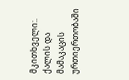მკითხველი:.
ქალის და მამაკაცის ურთიერთობაში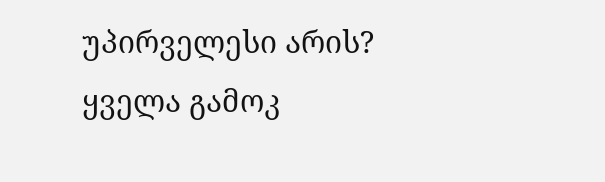უპირველესი არის?
ყველა გამოკ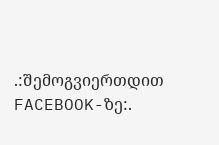.:შემოგვიერთდით FACEBOOK-ზე:.